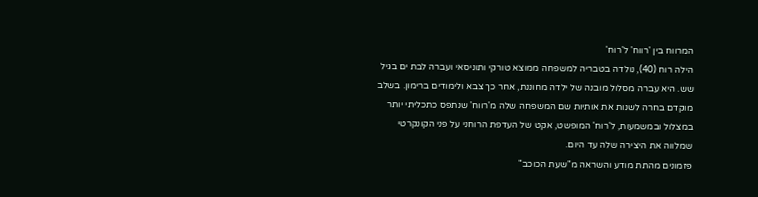המרווח בין 'רווח' ל'רוח'
הילה רוח (40), נולדה בטבריה למשפחה ממוצא טורקי ותוניסאי ועברה לבת ים בגיל שש. היא עברה מסלול מובנה של ילדה מחוננת, אחר כך צבא ולימודים ברימון. בשלב מוקדם בחרה לשנות את אותיות שם המשפחה שלה מ'רווח' שנתפס כתכליתי יותר במצלול ובמשמעות, ל'רוח' המופשט, אקט של העדפת הרוחני על פני הקונקרטי שמלווה את היצירה שלה עד היום.
פזמונים מהתת מודע והשראה מ"שעת הכוכב"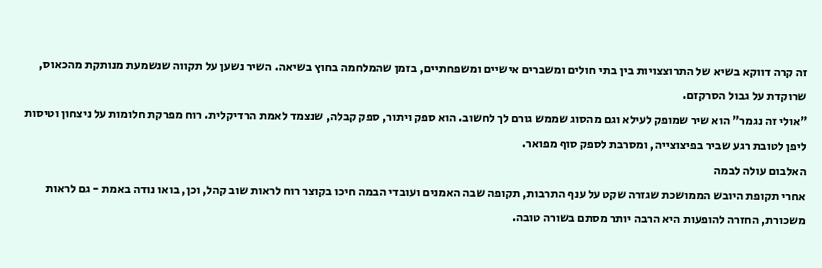זה קרה דווקא בשיא של התרוצצויות בין בתי חולים ומשברים אישיים ומשפחתיים, בזמן שהמלחמה בחוץ בשיאה. השיר נשען על תקווה שנשמעת מנותקת מהכאוס, שרוקדת על גבול הסרקזם.
"אולי זה נגמר" הוא שיר שמופק לעילא וגם מהסוג שממש גורם לך לחשוב. הוא ספק ויתור, ספק קבלה, שנצמד לאמת הרדיקלית. רוח מפרקת חלומות על ניצחון וטיסות ליפן לטובת רגע שביר בפיצוצייה, ומסרבת לספק סוף מפואר.
האלבום עולה לבמה
אחרי תקופת היובש הממושכת שגזרה שקט על ענף התרבות, תקופה שבה האמנים ועובדי הבמה חיכו בקוצר רוח לראות שוב קהל, וכן, בואו נודה באמת - גם לראות משכורת, החזרה להופעות היא הרבה יותר מסתם בשורה טובה.